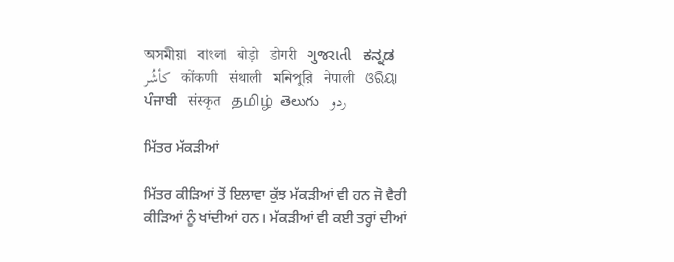অসমীয়া   বাংলা   बोड़ो   डोगरी   ગુજરાતી   ಕನ್ನಡ   كأشُر   कोंकणी   संथाली   মনিপুরি   नेपाली   ଓରିୟା   ਪੰਜਾਬੀ   संस्कृत   தமிழ்  తెలుగు   ردو

ਮਿੱਤਰ ਮੱਕੜੀਆਂ

ਮਿੱਤਰ ਕੀੜਿਆਂ ਤੋਂ ਇਲਾਵਾ ਕੁੱਝ ਮੱਕੜੀਆਂ ਵੀ ਹਨ ਜੋ ਵੈਰੀ ਕੀੜਿਆਂ ਨੂੰ ਖਾਂਦੀਆਂ ਹਨ। ਮੱਕੜੀਆਂ ਵੀ ਕਈ ਤਰ੍ਹਾਂ ਦੀਆਂ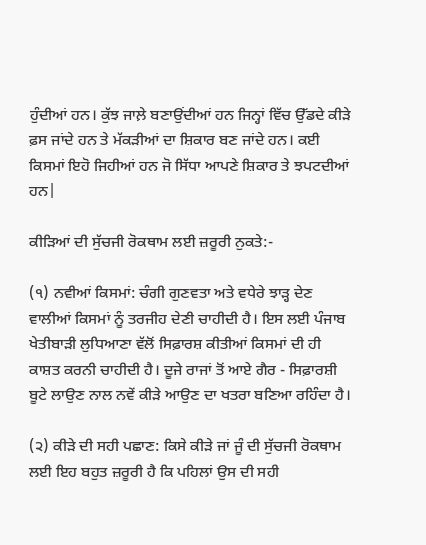ਹੁੰਦੀਆਂ ਹਨ। ਕੁੱਝ ਜਾਲ਼ੇ ਬਣਾਉਂਦੀਆਂ ਹਨ ਜਿਨ੍ਹਾਂ ਵਿੱਚ ਉੱਡਦੇ ਕੀੜੇ ਫ਼ਸ ਜਾਂਦੇ ਹਨ ਤੇ ਮੱਕੜੀਆਂ ਦਾ ਸ਼ਿਕਾਰ ਬਣ ਜਾਂਦੇ ਹਨ। ਕਈ ਕਿਸਮਾਂ ਇਹੋ ਜਿਹੀਆਂ ਹਨ ਜੋ ਸਿੱਧਾ ਆਪਣੇ ਸ਼ਿਕਾਰ ਤੇ ਝਪਟਦੀਆਂ ਹਨ|

ਕੀੜਿਆਂ ਦੀ ਸੁੱਚਜੀ ਰੋਕਥਾਮ ਲਈ ਜ਼ਰੂਰੀ ਨੁਕਤੇ:-

(੧) ਨਵੀਆਂ ਕਿਸਮਾਂ: ਚੰਗੀ ਗੁਣਵਤਾ ਅਤੇ ਵਧੇਰੇ ਝਾੜ੍ਹ ਦੇਣ ਵਾਲੀਆਂ ਕਿਸਮਾਂ ਨੂੰ ਤਰਜੀਹ ਦੇਣੀ ਚਾਹੀਦੀ ਹੈ। ਇਸ ਲਈ ਪੰਜਾਬ ਖੇਤੀਬਾੜੀ ਲੁਧਿਆਣਾ ਵੱਲੋਂ ਸਿਫ਼ਾਰਸ਼ ਕੀਤੀਆਂ ਕਿਸਮਾਂ ਦੀ ਹੀ ਕਾਸ਼ਤ ਕਰਨੀ ਚਾਹੀਦੀ ਹੈ। ਦੂਜੇ ਰਾਜਾਂ ਤੋਂ ਆਏ ਗੈਰ - ਸਿਫ਼ਾਰਸ਼ੀ ਬੂਟੇ ਲਾਉਣ ਨਾਲ ਨਵੇਂ ਕੀੜੇ ਆਉਣ ਦਾ ਖਤਰਾ ਬਣਿਆ ਰਹਿੰਦਾ ਹੈ।

(੨) ਕੀੜੇ ਦੀ ਸਹੀ ਪਛਾਣ: ਕਿਸੇ ਕੀੜੇ ਜਾਂ ਜੂੰ ਦੀ ਸੁੱਚਜੀ ਰੋਕਥਾਮ ਲਈ ਇਹ ਬਹੁਤ ਜ਼ਰੂਰੀ ਹੈ ਕਿ ਪਹਿਲਾਂ ਉਸ ਦੀ ਸਹੀ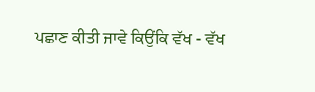ਪਛਾਣ ਕੀਤੀ ਜਾਵੇ ਕਿਉਂਕਿ ਵੱਖ - ਵੱਖ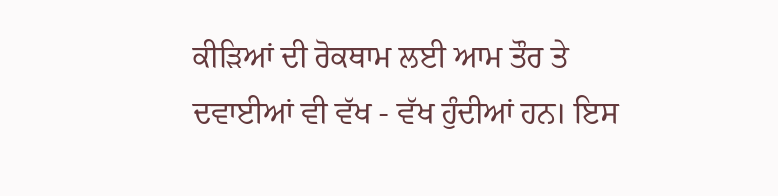ਕੀੜਿਆਂ ਦੀ ਰੋਕਥਾਮ ਲਈ ਆਮ ਤੌਰ ਤੇ ਦਵਾਈਆਂ ਵੀ ਵੱਖ - ਵੱਖ ਹੁੰਦੀਆਂ ਹਨ। ਇਸ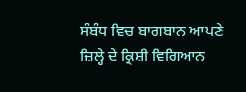ਸੰਬੰਧ ਵਿਚ ਬਾਗਬਾਨ ਆਪਣੇ ਜ਼ਿਲ੍ਹੇ ਦੇ ਕ੍ਰਿਸ਼ੀ ਵਿਗਿਆਨ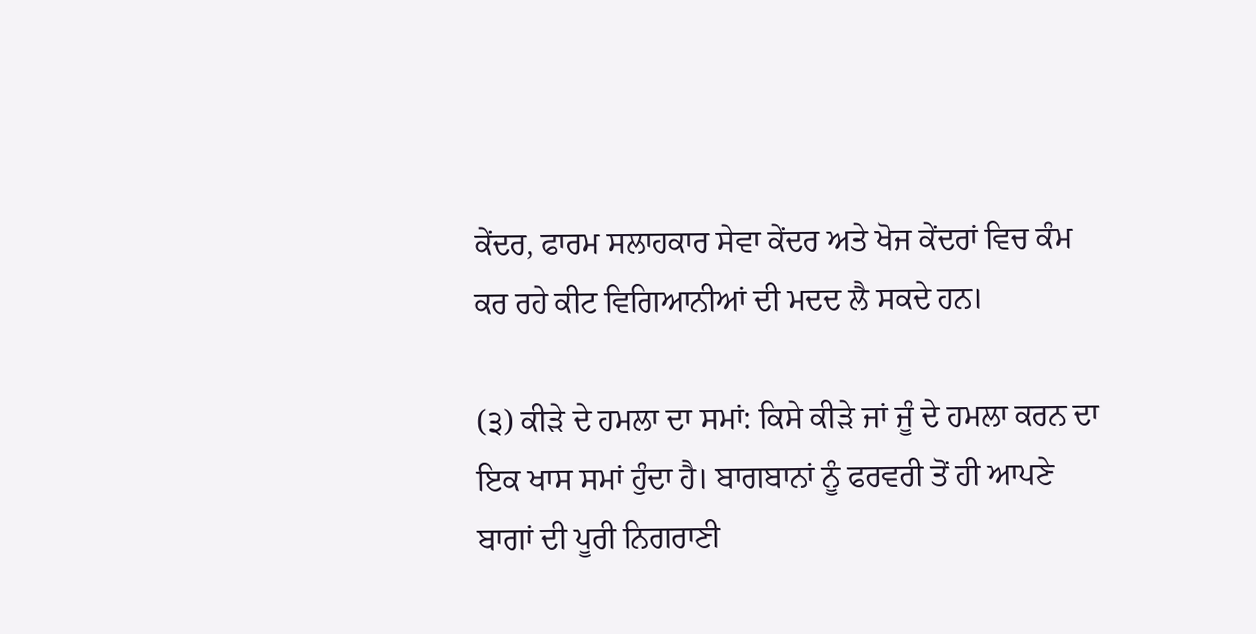ਕੇਂਦਰ, ਫਾਰਮ ਸਲਾਹਕਾਰ ਸੇਵਾ ਕੇਂਦਰ ਅਤੇ ਖੋਜ ਕੇਂਦਰਾਂ ਵਿਚ ਕੰਮ ਕਰ ਰਹੇ ਕੀਟ ਵਿਗਿਆਨੀਆਂ ਦੀ ਮਦਦ ਲੈ ਸਕਦੇ ਹਨ।

(੩) ਕੀੜੇ ਦੇ ਹਮਲਾ ਦਾ ਸਮਾਂ: ਕਿਸੇ ਕੀੜੇ ਜਾਂ ਜੂੰ ਦੇ ਹਮਲਾ ਕਰਨ ਦਾ ਇਕ ਖਾਸ ਸਮਾਂ ਹੁੰਦਾ ਹੈ। ਬਾਗਬਾਨਾਂ ਨੂੰ ਫਰਵਰੀ ਤੋਂ ਹੀ ਆਪਣੇ ਬਾਗਾਂ ਦੀ ਪੂਰੀ ਨਿਗਰਾਣੀ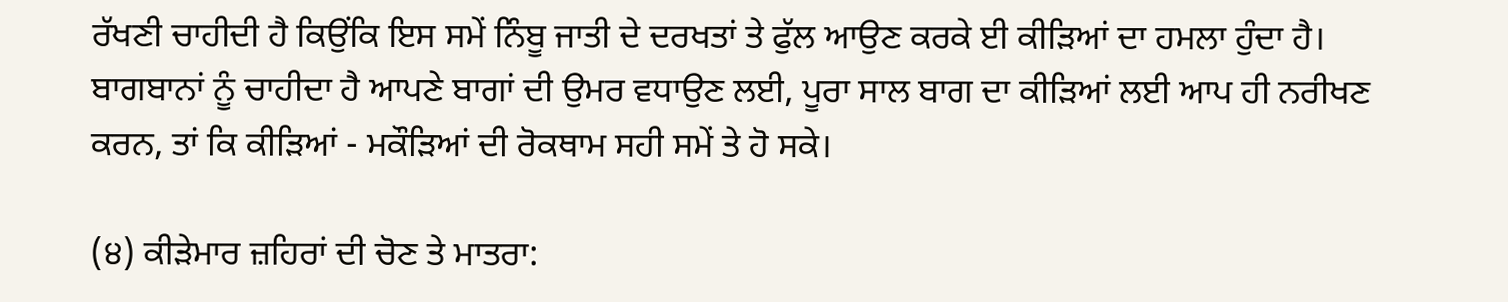ਰੱਖਣੀ ਚਾਹੀਦੀ ਹੈ ਕਿਉਂਕਿ ਇਸ ਸਮੇਂ ਨਿੰਬੂ ਜਾਤੀ ਦੇ ਦਰਖਤਾਂ ਤੇ ਫੁੱਲ ਆਉਣ ਕਰਕੇ ਈ ਕੀੜਿਆਂ ਦਾ ਹਮਲਾ ਹੁੰਦਾ ਹੈ। ਬਾਗਬਾਨਾਂ ਨੂੰ ਚਾਹੀਦਾ ਹੈ ਆਪਣੇ ਬਾਗਾਂ ਦੀ ਉਮਰ ਵਧਾਉਣ ਲਈ, ਪੂਰਾ ਸਾਲ ਬਾਗ ਦਾ ਕੀੜਿਆਂ ਲਈ ਆਪ ਹੀ ਨਰੀਖਣ ਕਰਨ, ਤਾਂ ਕਿ ਕੀੜਿਆਂ - ਮਕੌੜਿਆਂ ਦੀ ਰੋਕਥਾਮ ਸਹੀ ਸਮੇਂ ਤੇ ਹੋ ਸਕੇ।

(੪) ਕੀੜੇਮਾਰ ਜ਼ਹਿਰਾਂ ਦੀ ਚੋਣ ਤੇ ਮਾਤਰਾ: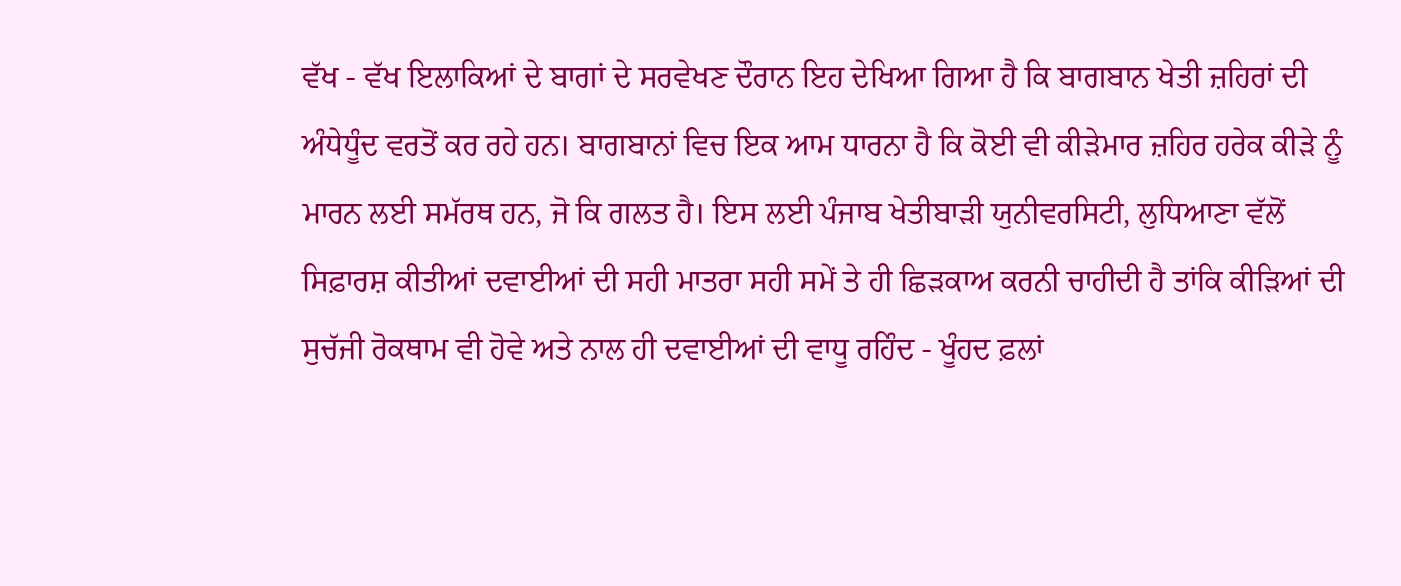ਵੱਖ - ਵੱਖ ਇਲਾਕਿਆਂ ਦੇ ਬਾਗਾਂ ਦੇ ਸਰਵੇਖਣ ਦੌਰਾਨ ਇਹ ਦੇਖਿਆ ਗਿਆ ਹੈ ਕਿ ਬਾਗਬਾਨ ਖੇਤੀ ਜ਼ਹਿਰਾਂ ਦੀ ਅੰਧੇਧੂੰਦ ਵਰਤੋਂ ਕਰ ਰਹੇ ਹਨ। ਬਾਗਬਾਨਾਂ ਵਿਚ ਇਕ ਆਮ ਧਾਰਨਾ ਹੈ ਕਿ ਕੋਈ ਵੀ ਕੀੜੇਮਾਰ ਜ਼ਹਿਰ ਹਰੇਕ ਕੀੜੇ ਨੂੰ ਮਾਰਨ ਲਈ ਸਮੱਰਥ ਹਨ, ਜੋ ਕਿ ਗਲਤ ਹੈ। ਇਸ ਲਈ ਪੰਜਾਬ ਖੇਤੀਬਾੜੀ ਯੁਨੀਵਰਸਿਟੀ, ਲੁਧਿਆਣਾ ਵੱਲੋਂ ਸਿਫ਼ਾਰਸ਼ ਕੀਤੀਆਂ ਦਵਾਈਆਂ ਦੀ ਸਹੀ ਮਾਤਰਾ ਸਹੀ ਸਮੇਂ ਤੇ ਹੀ ਛਿੜਕਾਅ ਕਰਨੀ ਚਾਹੀਦੀ ਹੈ ਤਾਂਕਿ ਕੀੜਿਆਂ ਦੀ ਸੁਚੱਜੀ ਰੋਕਥਾਮ ਵੀ ਹੋਵੇ ਅਤੇ ਨਾਲ ਹੀ ਦਵਾਈਆਂ ਦੀ ਵਾਧੂ ਰਹਿੰਦ - ਖੂੰਹਦ ਫ਼ਲਾਂ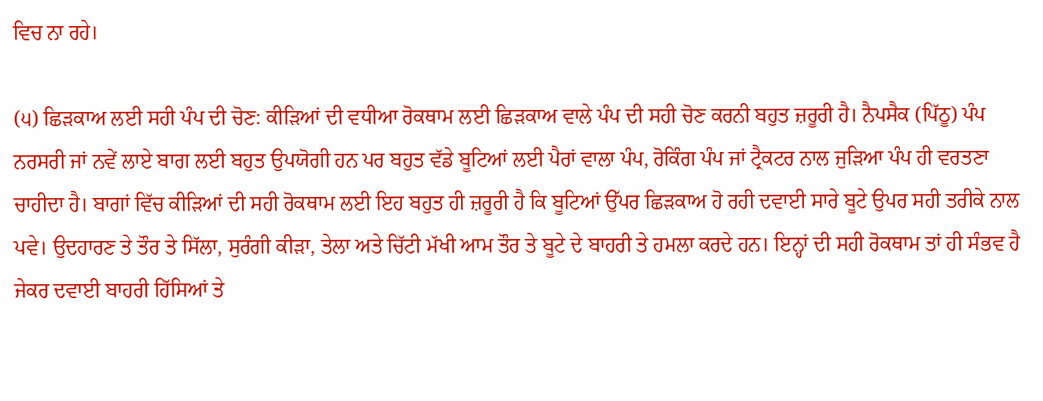ਵਿਚ ਨਾ ਰਹੇ।

(੫) ਛਿੜਕਾਅ ਲਈ ਸਹੀ ਪੰਪ ਦੀ ਚੋਣ: ਕੀੜਿਆਂ ਦੀ ਵਧੀਆ ਰੋਕਥਾਮ ਲਈ ਛਿੜਕਾਅ ਵਾਲੇ ਪੰਪ ਦੀ ਸਹੀ ਚੋਣ ਕਰਨੀ ਬਹੁਤ ਜ਼ਰੂਰੀ ਹੈ। ਨੈਪਸੈਕ (ਪਿੱਠੂ) ਪੰਪ ਨਰਸਰੀ ਜਾਂ ਨਵੇਂ ਲਾਏ ਬਾਗ ਲਈ ਬਹੁਤ ਉਪਯੋਗੀ ਹਨ ਪਰ ਬਹੁਤ ਵੱਡੇ ਬੂਟਿਆਂ ਲਈ ਪੈਰਾਂ ਵਾਲਾ ਪੰਪ, ਰੋਕਿੰਗ ਪੰਪ ਜਾਂ ਟ੍ਰੈਕਟਰ ਨਾਲ ਜੁੜਿਆ ਪੰਪ ਹੀ ਵਰਤਣਾ ਚਾਹੀਦਾ ਹੈ। ਬਾਗਾਂ ਵਿੱਚ ਕੀੜਿਆਂ ਦੀ ਸਹੀ ਰੋਕਥਾਮ ਲਈ ਇਹ ਬਹੁਤ ਹੀ ਜ਼ਰੂਰੀ ਹੈ ਕਿ ਬੂਟਿਆਂ ਉੱਪਰ ਛਿੜਕਾਅ ਹੋ ਰਹੀ ਦਵਾਈ ਸਾਰੇ ਬੂਟੇ ਉਪਰ ਸਹੀ ਤਰੀਕੇ ਨਾਲ ਪਵੇ। ਉਦਹਾਰਣ ਤੇ ਤੌਰ ਤੇ ਸਿੱਲਾ, ਸੁਰੰਗੀ ਕੀੜਾ, ਤੇਲਾ ਅਤੇ ਚਿੱਟੀ ਮੱਖੀ ਆਮ ਤੌਰ ਤੇ ਬੂਟੇ ਦੇ ਬਾਹਰੀ ਤੇ ਹਮਲਾ ਕਰਦੇ ਹਨ। ਇਨ੍ਹਾਂ ਦੀ ਸਹੀ ਰੋਕਥਾਮ ਤਾਂ ਹੀ ਸੰਭਵ ਹੈ ਜੇਕਰ ਦਵਾਈ ਬਾਹਰੀ ਹਿੱਸਿਆਂ ਤੇ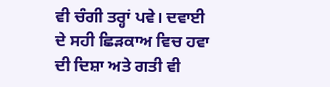ਵੀ ਚੰਗੀ ਤਰ੍ਹਾਂ ਪਵੇ। ਦਵਾਈ ਦੇ ਸਹੀ ਛਿੜਕਾਅ ਵਿਚ ਹਵਾ ਦੀ ਦਿਸ਼ਾ ਅਤੇ ਗਤੀ ਵੀ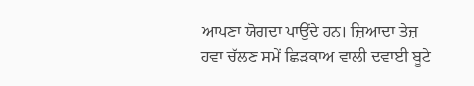ਆਪਣਾ ਯੋਗਦਾ ਪਾਉਂਦੇ ਹਨ। ਜ਼ਿਆਦਾ ਤੇਜ਼ ਹਵਾ ਚੱਲਣ ਸਮੇਂ ਛਿੜਕਾਅ ਵਾਲੀ ਦਵਾਈ ਬੂਟੇ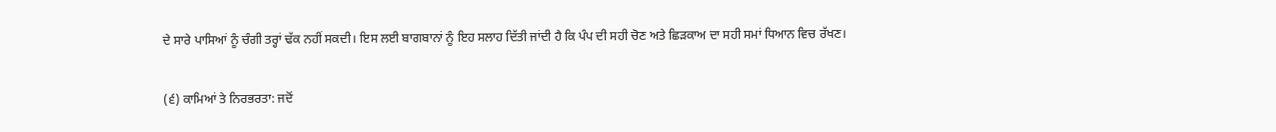ਦੇ ਸਾਰੇ ਪਾਸਿਆਂ ਨੂੰ ਚੰਗੀ ਤਰ੍ਹਾਂ ਢੱਕ ਨਹੀਂ ਸਕਦੀ। ਇਸ ਲਈ ਬਾਗਬਾਨਾਂ ਨੂੰ ਇਹ ਸਲਾਹ ਦਿੱਤੀ ਜਾਂਦੀ ਹੈ ਕਿ ਪੰਪ ਦੀ ਸਹੀ ਚੋਣ ਅਤੇ ਛਿੜਕਾਅ ਦਾ ਸਹੀ ਸਮਾਂ ਧਿਆਨ ਵਿਚ ਰੱਖਣ।

(੬) ਕਾਮਿਆਂ ਤੇ ਨਿਰਭਰਤਾ: ਜਦੋਂ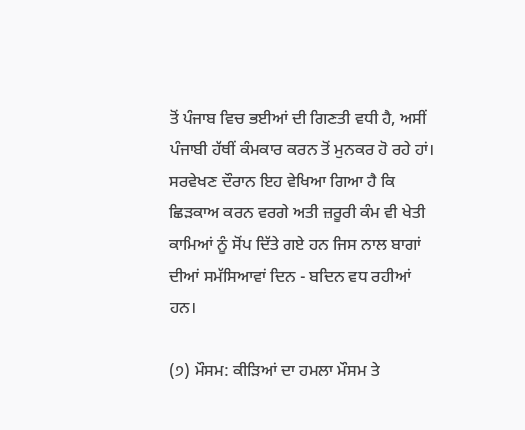ਤੋਂ ਪੰਜਾਬ ਵਿਚ ਭਈਆਂ ਦੀ ਗਿਣਤੀ ਵਧੀ ਹੈ, ਅਸੀਂ ਪੰਜਾਬੀ ਹੱਥੀਂ ਕੰਮਕਾਰ ਕਰਨ ਤੋਂ ਮੁਨਕਰ ਹੋ ਰਹੇ ਹਾਂ। ਸਰਵੇਖਣ ਦੌਰਾਨ ਇਹ ਵੇਖਿਆ ਗਿਆ ਹੈ ਕਿ ਛਿੜਕਾਅ ਕਰਨ ਵਰਗੇ ਅਤੀ ਜ਼ਰੂਰੀ ਕੰਮ ਵੀ ਖੇਤੀ ਕਾਮਿਆਂ ਨੂੰ ਸੋਂਪ ਦਿੱਤੇ ਗਏ ਹਨ ਜਿਸ ਨਾਲ ਬਾਗਾਂ ਦੀਆਂ ਸਮੱਸਿਆਵਾਂ ਦਿਨ - ਬਦਿਨ ਵਧ ਰਹੀਆਂ ਹਨ।

(੭) ਮੌਸਮ: ਕੀੜਿਆਂ ਦਾ ਹਮਲਾ ਮੌਸਮ ਤੇ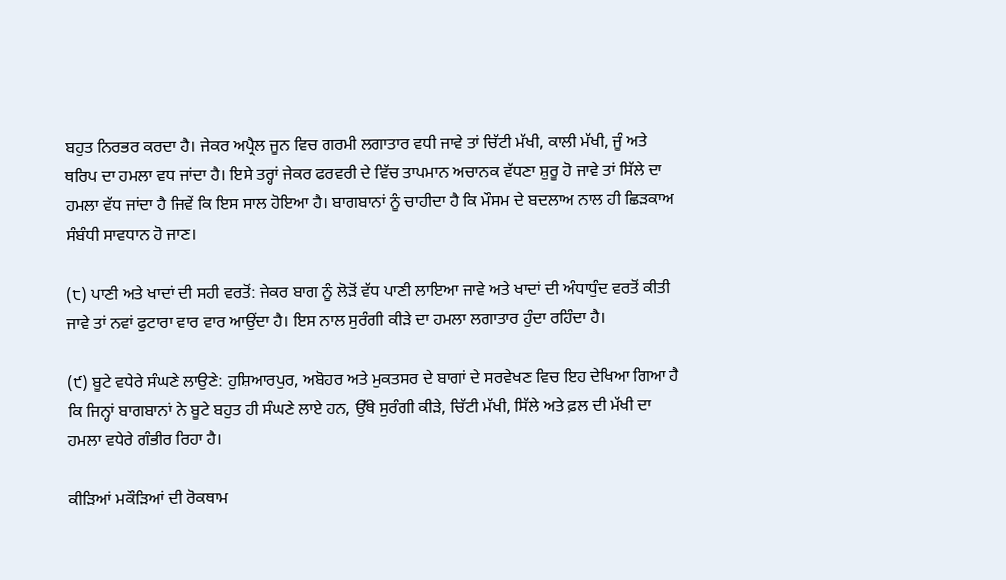ਬਹੁਤ ਨਿਰਭਰ ਕਰਦਾ ਹੈ। ਜੇਕਰ ਅਪ੍ਰੈਲ ਜੂਨ ਵਿਚ ਗਰਮੀ ਲਗਾਤਾਰ ਵਧੀ ਜਾਵੇ ਤਾਂ ਚਿੱਟੀ ਮੱਖੀ, ਕਾਲੀ ਮੱਖੀ, ਜੂੰ ਅਤੇ ਥਰਿਪ ਦਾ ਹਮਲਾ ਵਧ ਜਾਂਦਾ ਹੈ। ਇਸੇ ਤਰ੍ਹਾਂ ਜੇਕਰ ਫਰਵਰੀ ਦੇ ਵਿੱਚ ਤਾਪਮਾਨ ਅਚਾਨਕ ਵੱਧਣਾ ਸ਼ੁਰੂ ਹੋ ਜਾਵੇ ਤਾਂ ਸਿੱਲੇ ਦਾ ਹਮਲਾ ਵੱਧ ਜਾਂਦਾ ਹੈ ਜਿਵੇਂ ਕਿ ਇਸ ਸਾਲ ਹੋਇਆ ਹੈ। ਬਾਗਬਾਨਾਂ ਨੂੰ ਚਾਹੀਦਾ ਹੈ ਕਿ ਮੌਸਮ ਦੇ ਬਦਲਾਅ ਨਾਲ ਹੀ ਛਿੜਕਾਅ ਸੰਬੰਧੀ ਸਾਵਧਾਨ ਹੋ ਜਾਣ।

(੮) ਪਾਣੀ ਅਤੇ ਖਾਦਾਂ ਦੀ ਸਹੀ ਵਰਤੋਂ: ਜੇਕਰ ਬਾਗ ਨੂੰ ਲੋੜੋਂ ਵੱਧ ਪਾਣੀ ਲਾਇਆ ਜਾਵੇ ਅਤੇ ਖਾਦਾਂ ਦੀ ਅੰਧਾਧੁੰਦ ਵਰਤੋਂ ਕੀਤੀ ਜਾਵੇ ਤਾਂ ਨਵਾਂ ਫੁਟਾਰਾ ਵਾਰ ਵਾਰ ਆਉਂਦਾ ਹੈ। ਇਸ ਨਾਲ ਸੁਰੰਗੀ ਕੀੜੇ ਦਾ ਹਮਲਾ ਲਗਾਤਾਰ ਹੁੰਦਾ ਰਹਿੰਦਾ ਹੈ।

(੯) ਬੂਟੇ ਵਧੇਰੇ ਸੰਘਣੇ ਲਾਉਣੇ: ਹੁਸ਼ਿਆਰਪੁਰ, ਅਬੋਹਰ ਅਤੇ ਮੁਕਤਸਰ ਦੇ ਬਾਗਾਂ ਦੇ ਸਰਵੇਖਣ ਵਿਚ ਇਹ ਦੇਖਿਆ ਗਿਆ ਹੈ ਕਿ ਜਿਨ੍ਹਾਂ ਬਾਗਬਾਨਾਂ ਨੇ ਬੂਟੇ ਬਹੁਤ ਹੀ ਸੰਘਣੇ ਲਾਏ ਹਨ, ਉੱਥੇ ਸੁਰੰਗੀ ਕੀੜੇ, ਚਿੱਟੀ ਮੱਖੀ, ਸਿੱਲੇ ਅਤੇ ਫ਼ਲ ਦੀ ਮੱਖੀ ਦਾ ਹਮਲਾ ਵਧੇਰੇ ਗੰਭੀਰ ਰਿਹਾ ਹੈ।

ਕੀੜਿਆਂ ਮਕੌੜਿਆਂ ਦੀ ਰੋਕਥਾਮ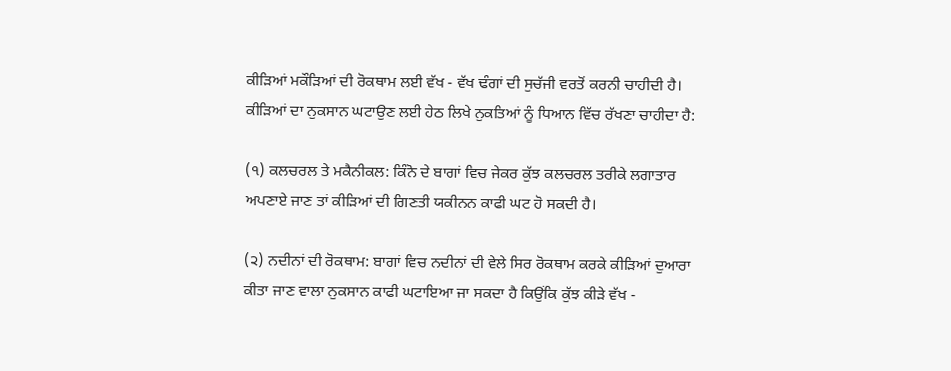ਕੀੜਿਆਂ ਮਕੌੜਿਆਂ ਦੀ ਰੋਕਥਾਮ ਲਈ ਵੱਖ - ਵੱਖ ਢੰਗਾਂ ਦੀ ਸੁਚੱਜੀ ਵਰਤੋਂ ਕਰਨੀ ਚਾਹੀਦੀ ਹੈ। ਕੀੜਿਆਂ ਦਾ ਨੁਕਸਾਨ ਘਟਾਉਣ ਲਈ ਹੇਠ ਲਿਖੇ ਨੁਕਤਿਆਂ ਨੂੰ ਧਿਆਨ ਵਿੱਚ ਰੱਖਣਾ ਚਾਹੀਦਾ ਹੈ:

(੧) ਕਲਚਰਲ ਤੇ ਮਕੈਨੀਕਲ: ਕਿੰਨੋ ਦੇ ਬਾਗਾਂ ਵਿਚ ਜੇਕਰ ਕੁੱਝ ਕਲਚਰਲ ਤਰੀਕੇ ਲਗਾਤਾਰ ਅਪਣਾਏ ਜਾਣ ਤਾਂ ਕੀੜਿਆਂ ਦੀ ਗਿਣਤੀ ਯਕੀਨਨ ਕਾਫੀ ਘਟ ਹੋ ਸਕਦੀ ਹੈ।

(੨) ਨਦੀਨਾਂ ਦੀ ਰੋਕਥਾਮ: ਬਾਗਾਂ ਵਿਚ ਨਦੀਨਾਂ ਦੀ ਵੇਲੇ ਸਿਰ ਰੋਕਥਾਮ ਕਰਕੇ ਕੀੜਿਆਂ ਦੁਆਰਾ ਕੀਤਾ ਜਾਣ ਵਾਲਾ ਨੁਕਸਾਨ ਕਾਫੀ ਘਟਾਇਆ ਜਾ ਸਕਦਾ ਹੈ ਕਿਉਂਕਿ ਕੁੱਝ ਕੀੜੇ ਵੱਖ -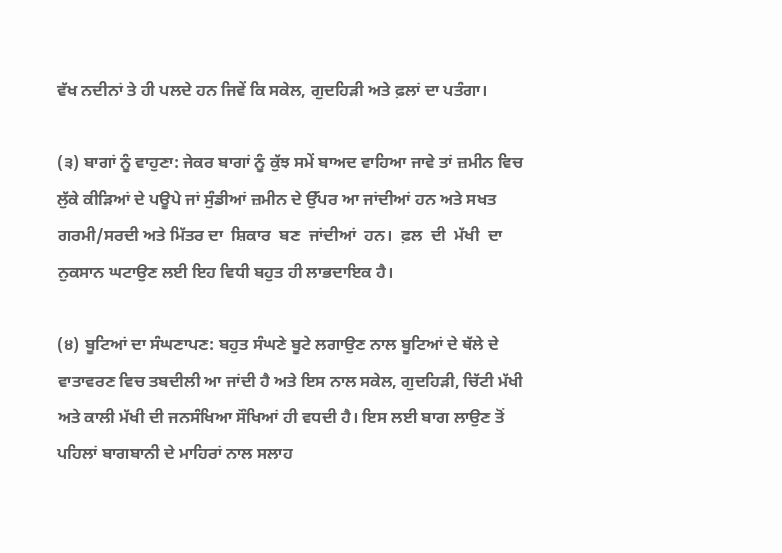ਵੱਖ ਨਦੀਨਾਂ ਤੇ ਹੀ ਪਲਦੇ ਹਨ ਜਿਵੇਂ ਕਿ ਸਕੇਲ, ਗੁਦਹਿੜੀ ਅਤੇ ਫ਼ਲਾਂ ਦਾ ਪਤੰਗਾ।

(੩) ਬਾਗਾਂ ਨੂੰ ਵਾਹੁਣਾ: ਜੇਕਰ ਬਾਗਾਂ ਨੂੰ ਕੁੱਝ ਸਮੇਂ ਬਾਅਦ ਵਾਹਿਆ ਜਾਵੇ ਤਾਂ ਜ਼ਮੀਨ ਵਿਚ ਲੁੱਕੇ ਕੀੜਿਆਂ ਦੇ ਪਊਪੇ ਜਾਂ ਸੁੰਡੀਆਂ ਜ਼ਮੀਨ ਦੇ ਉੱਪਰ ਆ ਜਾਂਦੀਆਂ ਹਨ ਅਤੇ ਸਖਤ ਗਰਮੀ/ਸਰਦੀ ਅਤੇ ਮਿੱਤਰ ਦਾ  ਸ਼ਿਕਾਰ  ਬਣ  ਜਾਂਦੀਆਂ  ਹਨ।  ਫ਼ਲ  ਦੀ  ਮੱਖੀ  ਦਾ  ਨੁਕਸਾਨ ਘਟਾਉਣ ਲਈ ਇਹ ਵਿਧੀ ਬਹੁਤ ਹੀ ਲਾਭਦਾਇਕ ਹੈ।

(੪) ਬੂਟਿਆਂ ਦਾ ਸੰਘਣਾਪਣ: ਬਹੁਤ ਸੰਘਣੇ ਬੂਟੇ ਲਗਾਉਣ ਨਾਲ ਬੂਟਿਆਂ ਦੇ ਥੱਲੇ ਦੇ ਵਾਤਾਵਰਣ ਵਿਚ ਤਬਦੀਲੀ ਆ ਜਾਂਦੀ ਹੈ ਅਤੇ ਇਸ ਨਾਲ ਸਕੇਲ, ਗੁਦਹਿੜੀ, ਚਿੱਟੀ ਮੱਖੀ ਅਤੇ ਕਾਲੀ ਮੱਖੀ ਦੀ ਜਨਸੰਖਿਆ ਸੌਖਿਆਂ ਹੀ ਵਧਦੀ ਹੈ। ਇਸ ਲਈ ਬਾਗ ਲਾਉਣ ਤੋਂ ਪਹਿਲਾਂ ਬਾਗਬਾਨੀ ਦੇ ਮਾਹਿਰਾਂ ਨਾਲ ਸਲਾਹ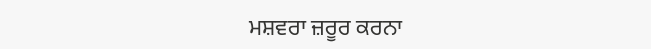ਮਸ਼ਵਰਾ ਜ਼ਰੂਰ ਕਰਨਾ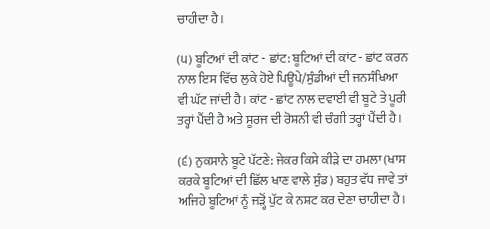ਚਾਹੀਦਾ ਹੈ।

(੫) ਬੂਟਿਆਂ ਦੀ ਕਾਂਟ - ਛਾਂਟ: ਬੂਟਿਆਂ ਦੀ ਕਾਂਟ - ਛਾਂਟ ਕਰਨ ਨਾਲ ਇਸ ਵਿੱਚ ਲੁਕੇ ਹੋਏ ਪਿਊਪੇ/ਸੁੰਡੀਆਂ ਦੀ ਜਨਸੰਖਿਆ ਵੀ ਘੱਟ ਜਾਂਦੀ ਹੈ। ਕਾਂਟ - ਛਾਂਟ ਨਾਲ ਦਵਾਈ ਵੀ ਬੂਟੇ ਤੇ ਪੂਰੀ ਤਰ੍ਹਾਂ ਪੈਂਦੀ ਹੈ ਅਤੇ ਸੂਰਜ ਦੀ ਰੋਸ਼ਨੀ ਵੀ ਚੰਗੀ ਤਰ੍ਹਾਂ ਪੈਂਦੀ ਹੈ।

(੬) ਨੁਕਸਾਨੇ ਬੂਟੇ ਪੱਟਣੇ: ਜੇਕਰ ਕਿਸੇ ਕੀੜੇ ਦਾ ਹਮਲਾ (ਖਾਸ ਕਰਕੇ ਬੂਟਿਆਂ ਦੀ ਛਿੱਲ ਖਾਣ ਵਾਲੇ ਸੁੰਡ) ਬਹੁਤ ਵੱਧ ਜਾਵੇ ਤਾਂ ਅਜਿਹੇ ਬੂਟਿਆਂ ਨੂੰ ਜੜ੍ਹੋਂ ਪੁੱਟ ਕੇ ਨਸ਼ਟ ਕਰ ਦੇਣਾ ਚਾਹੀਦਾ ਹੈ।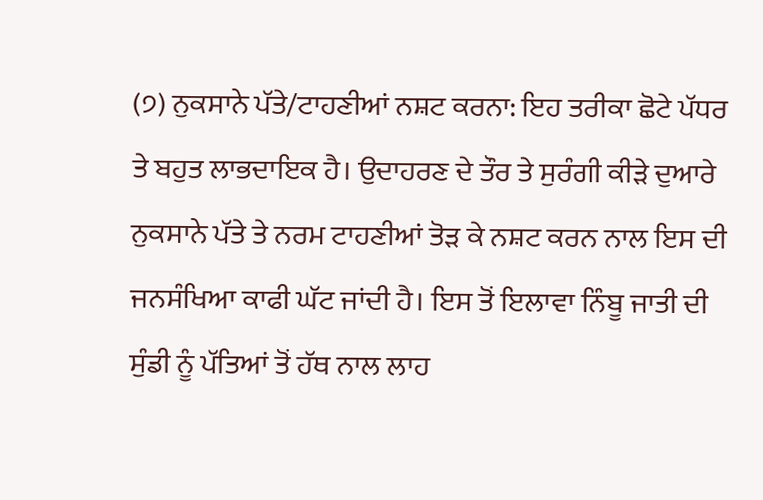(੭) ਨੁਕਸਾਨੇ ਪੱਤੇ/ਟਾਹਣੀਆਂ ਨਸ਼ਟ ਕਰਨਾ: ਇਹ ਤਰੀਕਾ ਛੋਟੇ ਪੱਧਰ ਤੇ ਬਹੁਤ ਲਾਭਦਾਇਕ ਹੈ। ਉਦਾਹਰਣ ਦੇ ਤੌਰ ਤੇ ਸੁਰੰਗੀ ਕੀੜੇ ਦੁਆਰੇ ਨੁਕਸਾਨੇ ਪੱਤੇ ਤੇ ਨਰਮ ਟਾਹਣੀਆਂ ਤੋੜ ਕੇ ਨਸ਼ਟ ਕਰਨ ਨਾਲ ਇਸ ਦੀ ਜਨਸੰਖਿਆ ਕਾਫੀ ਘੱਟ ਜਾਂਦੀ ਹੈ। ਇਸ ਤੋਂ ਇਲਾਵਾ ਨਿੰਬੂ ਜਾਤੀ ਦੀ ਸੁੰਡੀ ਨੂੰ ਪੱਤਿਆਂ ਤੋਂ ਹੱਥ ਨਾਲ ਲਾਹ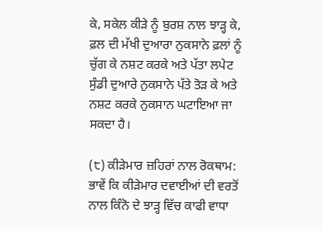ਕੇ, ਸਕੇਲ ਕੀੜੇ ਨੂੰ ਬੁਰਸ਼ ਨਾਲ ਝਾੜ੍ਹ ਕੇ, ਫ਼ਲ ਦੀ ਮੱਖੀ ਦੁਆਰਾ ਨੁਕਸਾਨੇ ਫ਼ਲਾਂ ਨੂੰ ਚੁੱਗ ਕੇ ਨਸ਼ਟ ਕਰਕੇ ਅਤੇ ਪੱਤਾ ਲਪੇਟ ਸੁੰਡੀ ਦੁਆਰੇ ਨੁਕਸਾਨੇ ਪੱਤੇ ਤੋੜ ਕੇ ਅਤੇ ਨਸ਼ਟ ਕਰਕੇ ਨੁਕਸਾਨ ਘਟਾਇਆ ਜਾ ਸਕਦਾ ਹੈ।

(੮) ਕੀੜੇਮਾਰ ਜ਼ਹਿਰਾਂ ਨਾਲ ਰੋਕਥਾਮ: ਭਾਵੇਂ ਕਿ ਕੀੜੇਮਾਰ ਦਵਾਈਆਂ ਦੀ ਵਰਤੋਂ ਨਾਲ ਕਿੰਨੋ ਦੇ ਝਾੜ੍ਹ ਵਿੱਚ ਕਾਫੀ ਵਾਧਾ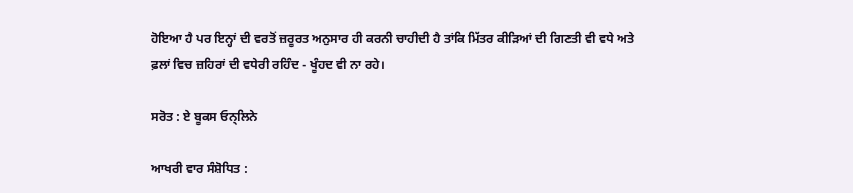ਹੋਇਆ ਹੈ ਪਰ ਇਨ੍ਹਾਂ ਦੀ ਵਰਤੋਂ ਜ਼ਰੂਰਤ ਅਨੁਸਾਰ ਹੀ ਕਰਨੀ ਚਾਹੀਦੀ ਹੈ ਤਾਂਕਿ ਮਿੱਤਰ ਕੀੜਿਆਂ ਦੀ ਗਿਣਤੀ ਵੀ ਵਧੇ ਅਤੇ ਫ਼ਲਾਂ ਵਿਚ ਜ਼ਹਿਰਾਂ ਦੀ ਵਧੇਰੀ ਰਹਿੰਦ - ਖੂੰਹਦ ਵੀ ਨਾ ਰਹੇ।

ਸਰੋਤ : ਏ ਬੂਕਸ ਓਨ੍ਲਿਨੇ

ਆਖਰੀ ਵਾਰ ਸੰਸ਼ੋਧਿਤ :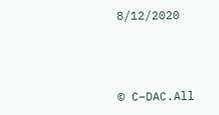8/12/2020



© C–DAC.All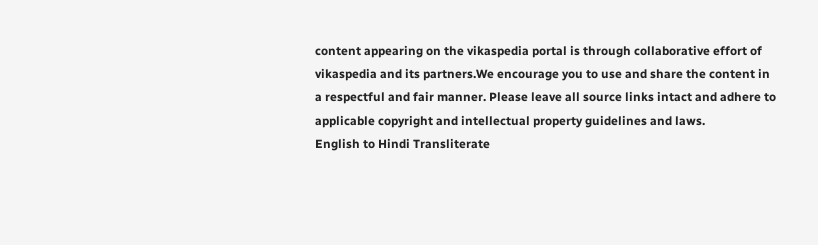content appearing on the vikaspedia portal is through collaborative effort of vikaspedia and its partners.We encourage you to use and share the content in a respectful and fair manner. Please leave all source links intact and adhere to applicable copyright and intellectual property guidelines and laws.
English to Hindi Transliterate